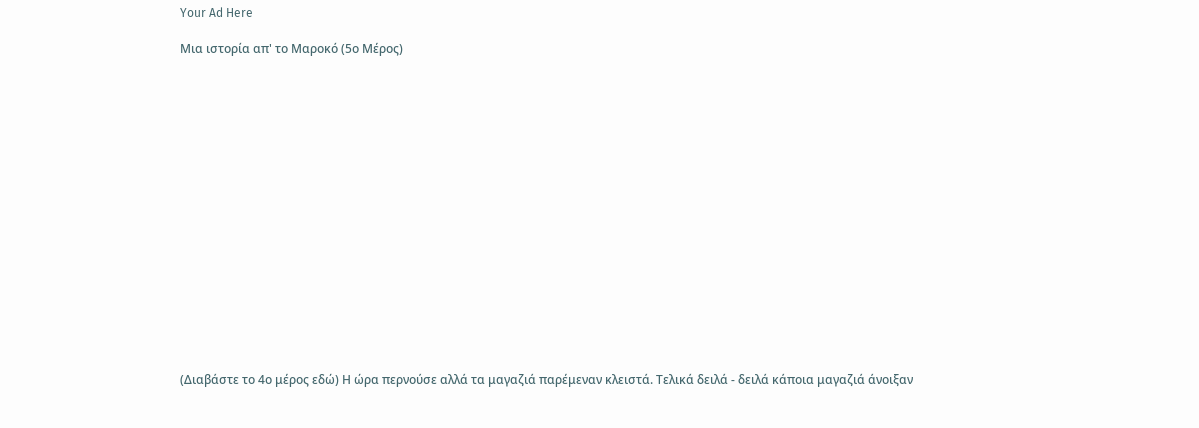Your Ad Here

Μια ιστορία απ' το Μαροκό (5ο Μέρος)

















(Διαβάστε το 4ο μέρος εδώ) Η ώρα περνούσε αλλά τα μαγαζιά παρέμεναν κλειστά. Τελικά δειλά - δειλά κάποια μαγαζιά άνοιξαν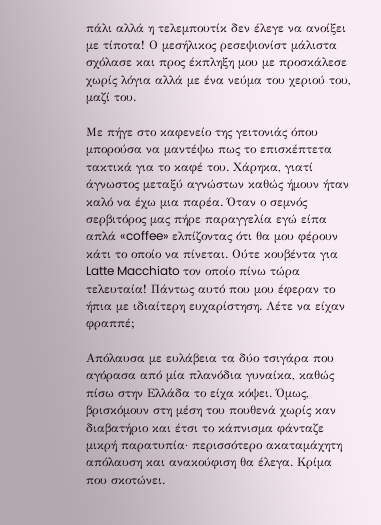πάλι αλλά η τελεμπουτίκ δεν έλεγε να ανοίξει με τίποτα! Ο μεσήλικος ρεσεψιονίστ μάλιστα σχόλασε και προς έκπληξη μου με προσκάλεσε χωρίς λόγια αλλά με ένα νεύμα του χεριού του, μαζί του.

Με πήγε στο καφενείο της γειτονιάς όπου μπορούσα να μαντέψω πως το επισκέπτετα τακτικά για το καφέ του. Χάρηκα, γιατί άγνωστος μεταξύ αγνώστων καθώς ήμουν ήταν καλό να έχω μια παρέα. Όταν ο σεμνός σερβιτόρος μας πήρε παραγγελία εγώ είπα απλά «coffee» ελπίζοντας ότι θα μου φέρουν κάτι το οποίο να πίνεται. Ούτε κουβέντα για Latte Macchiato τον οποίο πίνω τώρα τελευταία! Πάντως αυτό που μου έφεραν το ήπια με ιδιαίτερη ευχαρίστηση. Λέτε να είχαν φραππέ;

Απόλαυσα με ευλάβεια τα δύο τσιγάρα που αγόρασα από μία πλανόδια γυναίκα, καθώς πίσω στην Ελλάδα το είχα κόψει. Όμως, βρισκόμουν στη μέση του πουθενά χωρίς καν διαβατήριο και έτσι το κάπνισμα φάνταζε μικρή παρατυπία· περισσότερο ακαταμάχητη απόλαυση και ανακούφιση θα έλεγα. Κρίμα που σκοτώνει.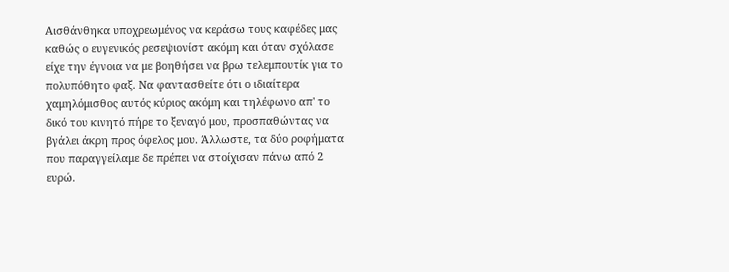Αισθάνθηκα υποχρεωμένος να κεράσω τους καφέδες μας καθώς ο ευγενικός ρεσεψιονίστ ακόμη και όταν σχόλασε είχε την έγνοια να με βοηθήσει να βρω τελεμπουτίκ για το πολυπόθητο φαξ. Να φαντασθείτε ότι ο ιδιαίτερα χαμηλόμισθος αυτός κύριος ακόμη και τηλέφωνο απ' το δικό του κινητό πήρε το ξεναγό μου, προσπαθώντας να βγάλει άκρη προς όφελος μου. Άλλωστε, τα δύο ροφήματα που παραγγείλαμε δε πρέπει να στοίχισαν πάνω από 2 ευρώ.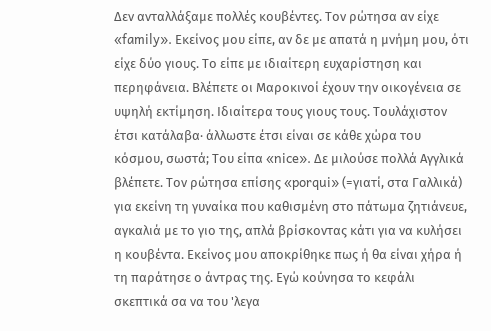Δεν ανταλλάξαμε πολλές κουβέντες. Τον ρώτησα αν είχε «family». Εκείνος μου είπε, αν δε με απατά η μνήμη μου, ότι είχε δύο γιους. Το είπε με ιδιαίτερη ευχαρίστηση και περηφάνεια. Βλέπετε οι Μαροκινοί έχουν την οικογένεια σε υψηλή εκτίμηση. Ιδιαίτερα τους γιους τους. Τουλάχιστον έτσι κατάλαβα· άλλωστε έτσι είναι σε κάθε χώρα του κόσμου, σωστά; Του είπα «nice». Δε μιλούσε πολλά Αγγλικά βλέπετε. Τον ρώτησα επίσης «porqui» (=γιατί, στα Γαλλικά) για εκείνη τη γυναίκα που καθισμένη στο πάτωμα ζητιάνευε, αγκαλιά με το γιο της, απλά βρίσκοντας κάτι για να κυλήσει η κουβέντα. Εκείνος μου αποκρίθηκε πως ή θα είναι χήρα ή τη παράτησε ο άντρας της. Εγώ κούνησα το κεφάλι σκεπτικά σα να του 'λεγα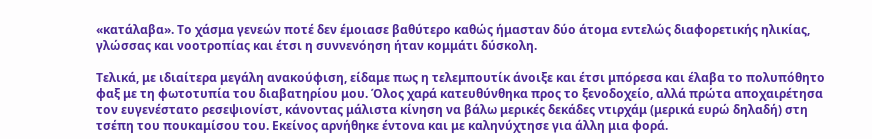«κατάλαβα». Το χάσμα γενεών ποτέ δεν έμοιασε βαθύτερο καθώς ήμασταν δύο άτομα εντελώς διαφορετικής ηλικίας, γλώσσας και νοοτροπίας και έτσι η συννενόηση ήταν κομμάτι δύσκολη.

Τελικά, με ιδιαίτερα μεγάλη ανακούφιση, είδαμε πως η τελεμπουτίκ άνοιξε και έτσι μπόρεσα και έλαβα το πολυπόθητο φαξ με τη φωτοτυπία του διαβατηρίου μου. Όλος χαρά κατευθύνθηκα προς το ξενοδοχείο, αλλά πρώτα αποχαιρέτησα τον ευγενέστατο ρεσεψιονίστ, κάνοντας μάλιστα κίνηση να βάλω μερικές δεκάδες ντιρχάμ (μερικά ευρώ δηλαδή) στη τσέπη του πουκαμίσου του. Εκείνος αρνήθηκε έντονα και με καληνύχτησε για άλλη μια φορά.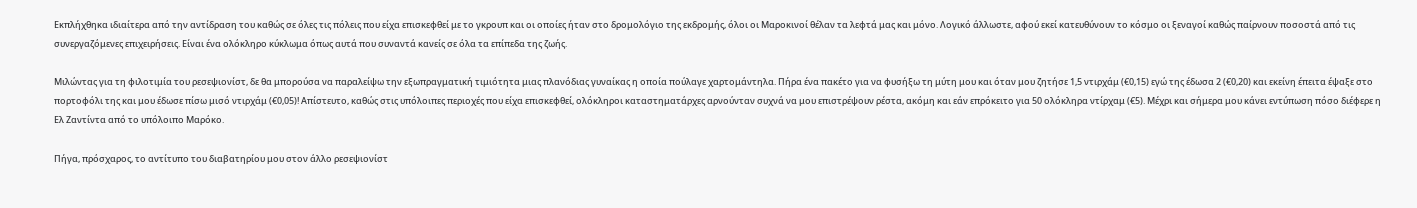Εκπλήχθηκα ιδιαίτερα από την αντίδραση του καθώς σε όλες τις πόλεις που είχα επισκεφθεί με το γκρουπ και οι οποίες ήταν στο δρομολόγιο της εκδρομής, όλοι οι Μαροκινοί θέλαν τα λεφτά μας και μόνο. Λογικό άλλωστε, αφού εκεί κατευθύνουν το κόσμο οι ξεναγοί καθώς παίρνουν ποσοστά από τις συνεργαζόμενες επιχειρήσεις. Είναι ένα ολόκληρο κύκλωμα όπως αυτά που συναντά κανείς σε όλα τα επίπεδα της ζωής.

Μιλώντας για τη φιλοτιμία του ρεσεψιονίστ, δε θα μπορούσα να παραλείψω την εξωπραγματική τιμιότητα μιας πλανόδιας γυναίκας η οποία πούλαγε χαρτομάντηλα. Πήρα ένα πακέτο για να φυσήξω τη μύτη μου και όταν μου ζητήσε 1,5 ντιρχάμ (€0,15) εγώ της έδωσα 2 (€0,20) και εκείνη έπειτα έψαξε στο πορτοφόλι της και μου έδωσε πίσω μισό ντιρχάμ (€0,05)! Απίστευτο, καθώς στις υπόλοιπες περιοχές που είχα επισκεφθεί, ολόκληροι καταστηματάρχες αρνούνταν συχνά να μου επιστρέψουν ρέστα, ακόμη και εάν επρόκειτο για 50 ολόκληρα ντίρχαμ (€5). Μέχρι και σήμερα μου κάνει εντύπωση πόσο διέφερε η Ελ Ζαντίντα από το υπόλοιπο Μαρόκο.

Πήγα, πρόσχαρος, το αντίτυπο του διαβατηρίου μου στον άλλο ρεσεψιονίστ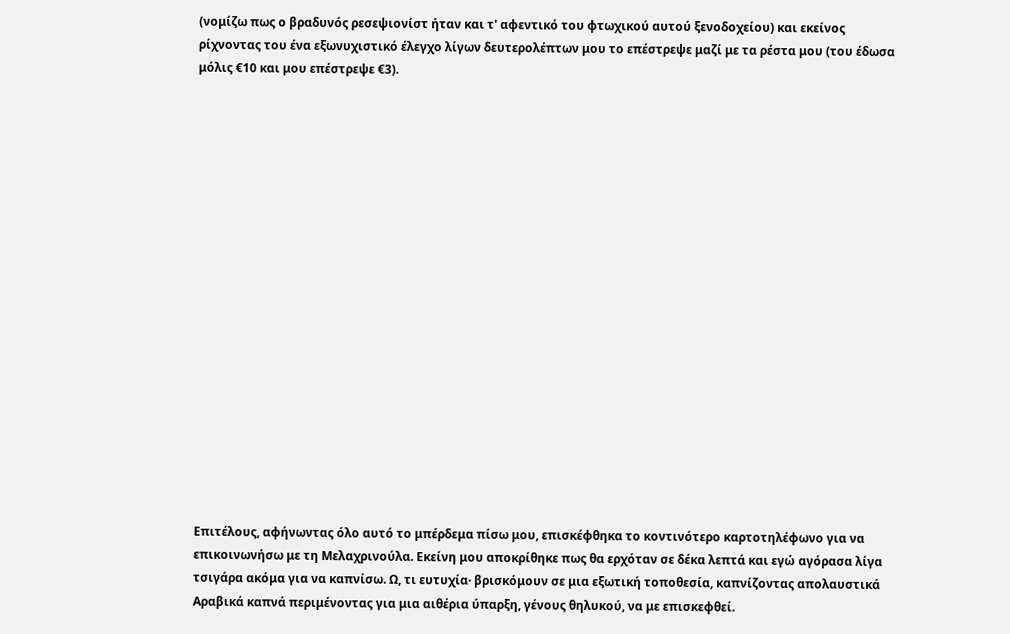(νομίζω πως ο βραδυνός ρεσεψιονίστ ήταν και τ' αφεντικό του φτωχικού αυτού ξενοδοχείου) και εκείνος ρίχνοντας του ένα εξωνυχιστικό έλεγχο λίγων δευτερολέπτων μου το επέστρεψε μαζί με τα ρέστα μου (του έδωσα μόλις €10 και μου επέστρεψε €3).



















Επιτέλους, αφήνωντας όλο αυτό το μπέρδεμα πίσω μου, επισκέφθηκα το κοντινότερο καρτοτηλέφωνο για να επικοινωνήσω με τη Μελαχρινούλα. Εκείνη μου αποκρίθηκε πως θα ερχόταν σε δέκα λεπτά και εγώ αγόρασα λίγα τσιγάρα ακόμα για να καπνίσω. Ω, τι ευτυχία· βρισκόμουν σε μια εξωτική τοποθεσία, καπνίζοντας απολαυστικά Αραβικά καπνά περιμένοντας για μια αιθέρια ύπαρξη, γένους θηλυκού, να με επισκεφθεί.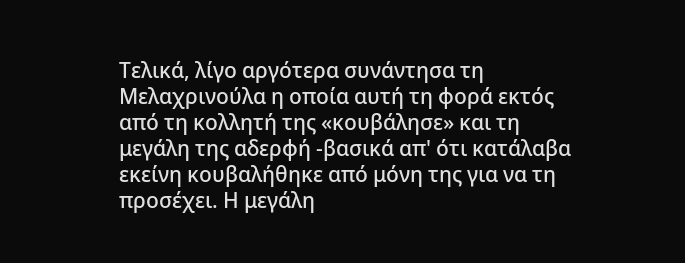Τελικά, λίγο αργότερα συνάντησα τη Μελαχρινούλα η οποία αυτή τη φορά εκτός από τη κολλητή της «κουβάλησε» και τη μεγάλη της αδερφή -βασικά απ' ότι κατάλαβα εκείνη κουβαλήθηκε από μόνη της για να τη προσέχει. Η μεγάλη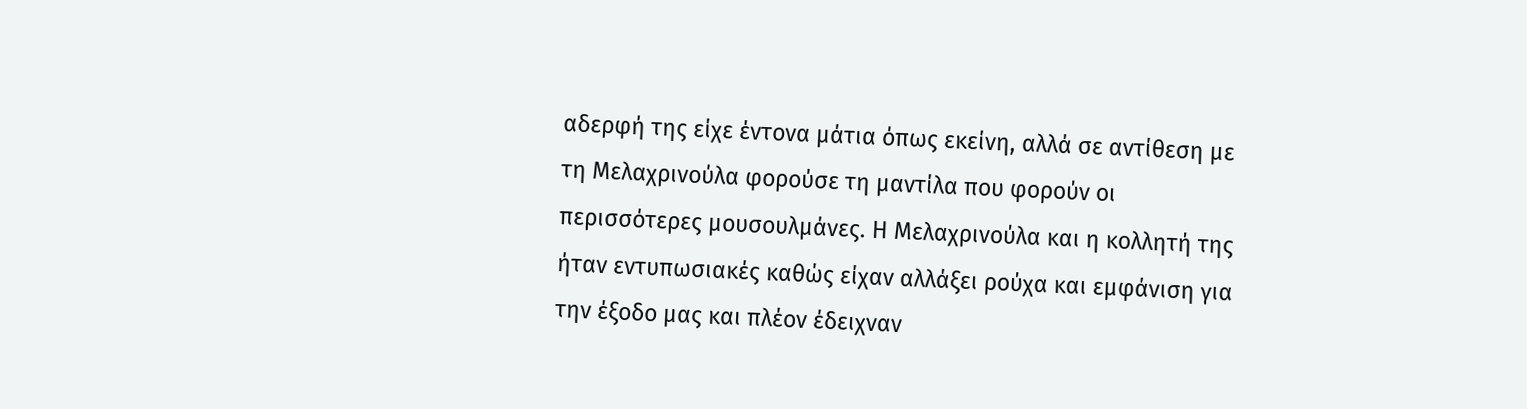αδερφή της είχε έντονα μάτια όπως εκείνη, αλλά σε αντίθεση με τη Μελαχρινούλα φορούσε τη μαντίλα που φορούν οι περισσότερες μουσουλμάνες. Η Μελαχρινούλα και η κολλητή της ήταν εντυπωσιακές καθώς είχαν αλλάξει ρούχα και εμφάνιση για την έξοδο μας και πλέον έδειχναν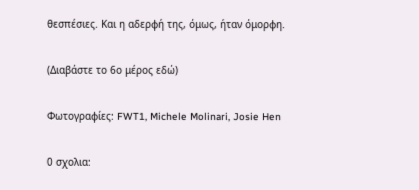θεσπέσιες. Και η αδερφή της, όμως, ήταν όμορφη.

(Διαβάστε το 6ο μέρος εδώ)

Φωτογραφίες: FWT1, Michele Molinari, Josie Hen

0 σχολια: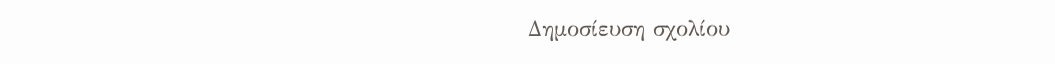Δημοσίευση σχολίου